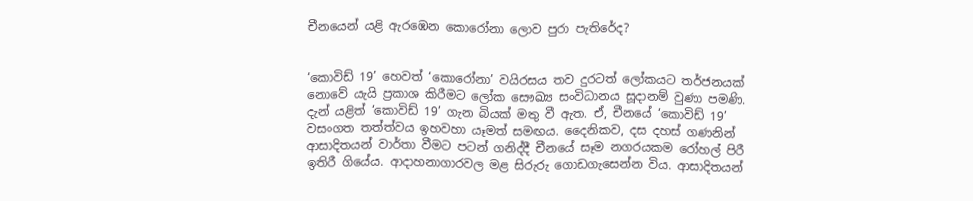චීනයෙන් යළි ඇරඹෙන කොරෝනා ලොව පුරා පැතිරේද?


‘කොවිඩ් 19’ හෙවත් ‘කොරෝනා’ වයිරසය තව දුරටත් ලෝකයට තර්ජනයක් නොවේ යැයි ප්‍රකාශ කිරීමට ලෝක සෞඛ්‍ය සංවිධානය සූදානම් වුණා පමණි. දැන් යළිත් ‘කොවිඩ් 19’ ගැන බියක් මතු වී ඇත. ඒ, චීනයේ ‘කොවිඩ් 19’ වසංගත තත්ත්වය ඉහවහා යෑමත් සමඟය. දෛනිකව, දස දහස් ගණනින් ආසාදිතයන් වාර්තා වීමට පටන් ගනිද්දී චීනයේ සෑම නගරයකම රෝහල් පිරී ඉතිරී ගියේය. ආදාහනාගාරවල මළ සිරුරු ගොඩගැසෙන්න විය. ආසාදිතයන්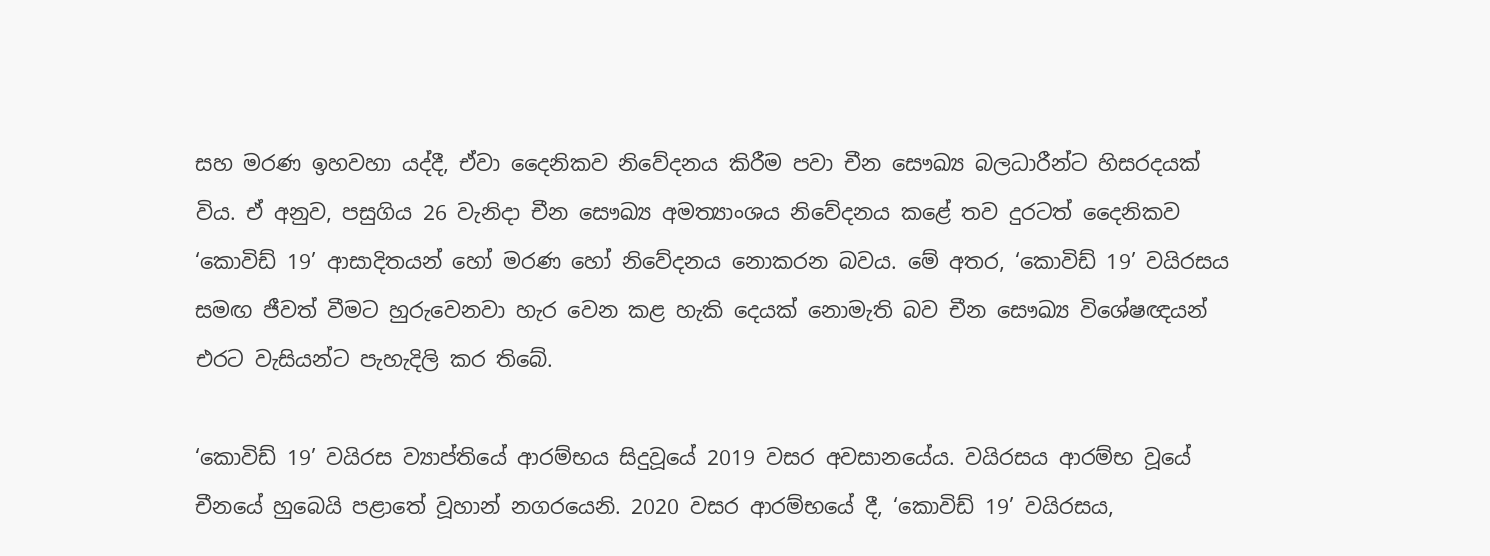සහ මරණ ඉහවහා යද්දී, ඒවා දෛනිකව නිවේදනය කිරීම පවා චීන සෞඛ්‍ය බලධාරීන්ට හිසරදයක් විය. ඒ අනුව, පසුගිය 26 වැනිදා චීන සෞඛ්‍ය අමත්‍යාංශය නිවේදනය කළේ තව දුරටත් දෛනිකව ‘කොවිඩ් 19’ ආසාදිතයන් හෝ මරණ හෝ නිවේදනය නොකරන බවය. මේ අතර, ‘කොවිඩ් 19’ වයිරසය සමඟ ජීවත් වීමට හුරුවෙනවා හැර වෙන කළ හැකි දෙයක් නොමැති බව චීන සෞඛ්‍ය විශේෂඥයන් එරට වැසියන්ට පැහැදිලි කර තිබේ.

‘කොවිඩ් 19’ වයිරස ව්‍යාප්තියේ ආරම්භය සිදුවූයේ 2019 වසර අවසානයේය. වයිරසය ආරම්භ වූයේ චීනයේ හුබෙයි පළාතේ වූහාන් නගරයෙනි. 2020 වසර ආරම්භයේ දී, ‘කොවිඩ් 19’ වයිරසය,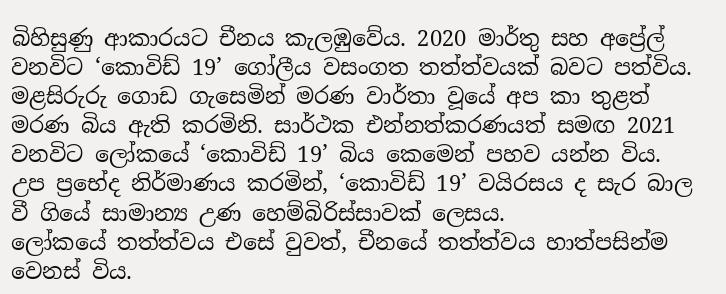බිහිසුණු ආකාරයට චීනය කැලඹුවේය. 2020 මාර්තු සහ අප්‍රේල් වනවිට ‘කොවිඩ් 19’ ගෝලීය වසංගත තත්ත්වයක් බවට පත්විය. මළසිරුරු ගොඩ ගැසෙමින් මරණ වාර්තා වූයේ අප කා තුළත් මරණ බිය ඇති කරමිනි. සාර්ථක එන්නත්කරණයත් සමඟ 2021 වනවිට ලෝකයේ ‘කොවිඩ් 19’ බිය කෙමෙන් පහව යන්න විය. උප ප්‍රභේද නිර්මාණය කරමින්, ‘කොවිඩ් 19’ වයිරසය ද සැර බාල වී ගියේ සාමාන්‍ය උණ හෙම්බිරිස්සාවක් ලෙසය.
ලෝකයේ තත්ත්වය එසේ වුවත්, චීනයේ තත්ත්වය හාත්පසින්ම වෙනස් විය.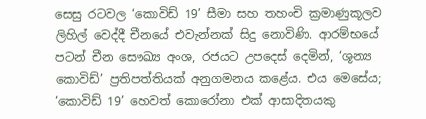සෙසු රටවල ‘කොවිඩ් 19’ සීමා සහ තහංචි ක්‍රමාණුකූලව ලිහිල් වෙද්දී චීනයේ එවැන්නක් සිදු නොවිණි. ආරම්භයේ පටන් චීන සෞඛ්‍ය අංශ, රජයට උපදෙස් දෙමින්, ‘ශූන්‍ය කොවිඩ්’ ප්‍රතිපත්තියක් අනුගමනය කළේය. එය මෙසේය; ‘කොවිඩ් 19’ හෙවත් කොරෝනා එක් ආසාදිතයකු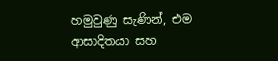හමුවුණු සැණින්, එම ආසාදිතයා සහ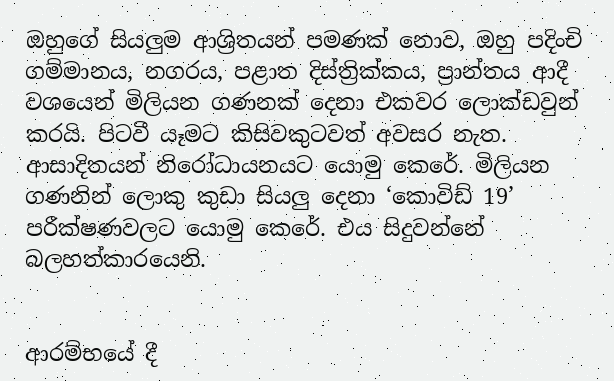ඔහුගේ සියලු‍ම ආශ්‍රිතයන් පමණක් නොව, ඔහු පදිංචි ගම්මානය, නගරය, පළාත දිස්ත්‍රික්කය, ප්‍රාන්තය ආදී වශයෙන් මිලියන ගණනක් දෙනා එකවර ලොක්ඩවුන් කරයි. පිටවී යෑමට කිසිවකුටවත් අවසර නැත. ආසාදිතයන් නිරෝධායනයට යොමු කෙරේ. මිලියන ගණනින් ලොකු කුඩා සියලු‍ දෙනා ‘කොවිඩ් 19’ පරීක්ෂණවලට යොමු කෙරේ. එය සිදුවන්නේ බලහත්කාරයෙනි.


ආරම්භයේ දී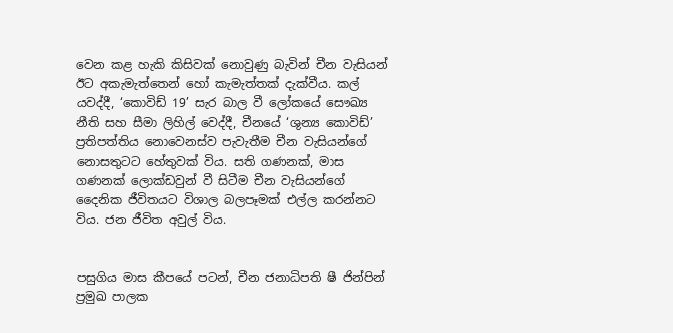වෙන කළ හැකි කිසිවක් නොවුණු බැවින් චීන වැසියන් ඊට අකැමැත්තෙන් හෝ කැමැත්තක් දැක්වීය. කල් යවද්දී, ‘කොවිඩ් 19’ සැර බාල වී ලෝකයේ සෞඛ්‍ය නීති සහ සීමා ලිහිල් වෙද්දී, චීනයේ ‘ශුන්‍ය කොවිඩ්’ ප්‍රතිපත්තිය නොවෙනස්ව පැවැතීම චීන වැසියන්ගේ නොසතුටට හේතුවක් විය. සති ගණනක්, මාස ගණනක් ලොක්ඩවුන් වී සිටීම චීන වැසියන්ගේ දෛනික ජීවිතයට විශාල බලපෑමක් එල්ල කරන්නට විය. ජන ජීවිත අවුල් විය.


පසුගිය මාස කීපයේ පටන්, චීන ජනාධිපති ෂී ජින්පින් ප්‍රමුඛ පාලක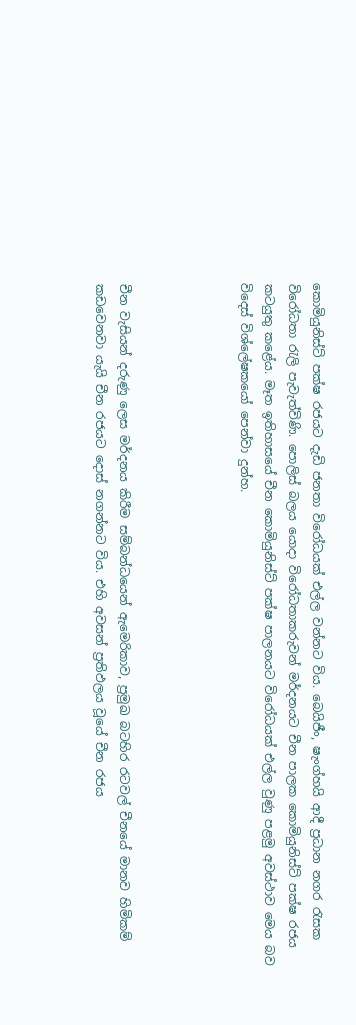කොමියුනිස්ට් පක්ෂ රජයට දැඩි ජනතා විරෝධයක් එල්ල වන්නට විය. බෙයිජීං, ෂැංග්හයි ආදී ප්‍රධාන නගර රැසක විරෝධතා රැලි පැවැත්විණි. පොලිස් බලය යොදා විරෝධතාකරුවන් මර්දනයට චීන පාලක කොමියුනිස්ට් පක්ෂ රජය කටයුතු කළේය. මෑත ඉතිහාසයේ චීන කොමියුනිස්ට් පක්ෂ පාලනයට විරෝධයක් එල්ල වුණු පළමු අවස්ථාව මෙය බව විදෙස් විශ්ලේෂකයෝ පෙන්වා දුන්හ.




චීන වැසියන් දරුණු ලෙස මර්දනය කිරීම සම්බන්ධයෙන් ඇමෙරිකාව, ප්‍රමුඛ බටහිර රටවල් චීනයේ මානව හිමිකම් කඩවෙනවා යැයි චීන රජයට දොස් නගන්නට විය. එහි අවසන් ප්‍රතිඵලය වූයේ චීන රජය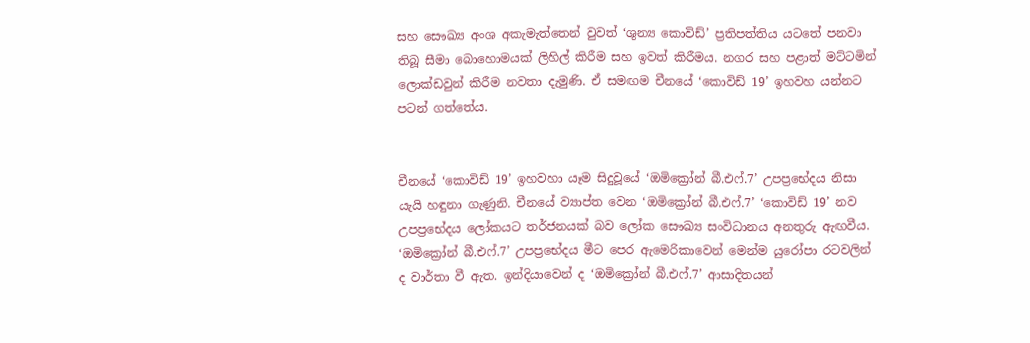සහ සෞඛ්‍ය අංශ අකැමැත්තෙන් වුවත් ‘ශුන්‍ය කොවිඩ්’ ප්‍රතිපත්තිය යටතේ පනවා තිබූ සීමා බොහොමයක් ලිහිල් කිරීම සහ ඉවත් කිරීමය. නගර සහ පළාත් මට්ටමින් ලොක්ඩවුන් කිරීම නවතා දැමුණි. ඒ සමඟම චීනයේ ‘කොවිඩ් 19’ ඉහවහ යන්නට පටන් ගත්තේය.


චීනයේ ‘කොවිඩ් 19’ ඉහවහා යෑම සිදුවූයේ ‘ඔමික්‍රෝන් බී.එෆ්.7’ උපප්‍රභේදය නිසා යැයි හඳුනා ගැණුනි. චීනයේ ව්‍යාප්ත වෙන ‘ඔමික්‍රෝන් බී.එෆ්.7’ ‘කොවිඩ් 19’ නව උපප්‍රභේදය ලෝකයට තර්ජනයක් බව ලෝක සෞඛ්‍ය සංවිධානය අනතුරු ඇඟවීය. ‘ඔමික්‍රෝන් බී.එෆ්.7’ උපප්‍රභේදය මීට පෙර ඇමෙරිකාවෙන් මෙන්ම යුරෝපා රටවලින් ද වාර්තා වී ඇත. ඉන්දියාවෙන් ද ‘ඔමික්‍රෝන් බී.එෆ්.7’ ආසාදිතයන්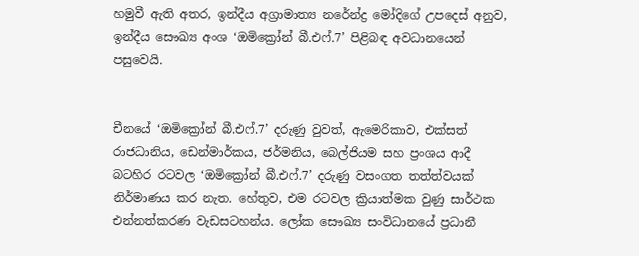හමුවී ඇති අතර, ඉන්දීය අග්‍රාමාත්‍ය නරේන්ද්‍ර මෝදිගේ උපදෙස් අනුව, ඉන්දීය සෞඛ්‍ය අංශ ‘ඔමික්‍රෝන් බී.එෆ්.7’ පිළිබඳ අවධානයෙන් පසුවෙයි.


චීනයේ ‘ඔමික්‍රෝන් බී.එෆ්.7’ දරුණු වුවත්, ඇමෙරිකාව, එක්සත් රාජධානිය, ඩෙන්මාර්කය, ජර්මනිය, බෙල්ජියම සහ ප්‍රංශය ආදී බටහිර රටවල ‘ඔමික්‍රෝන් බී.එෆ්.7’ දරුණු වසංගත තත්ත්වයක් නිර්මාණය කර නැත. හේතුව, එම රටවල ක්‍රියාත්මක වුණු සාර්ථක එන්නත්කරණ වැඩසටහන්ය. ලෝක සෞඛ්‍ය සංවිධානයේ ප්‍රධානී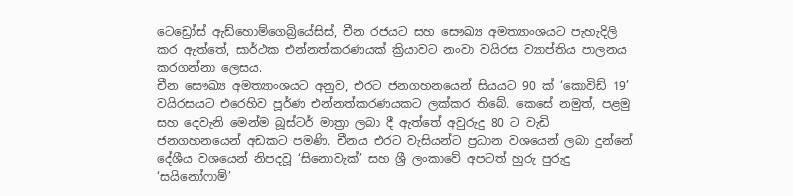ටෙඩ්‍රෝස් ඇඩ්හොම්ගෙබ්‍රියේසිස්, චීන රජයට සහ සෞඛ්‍ය අමත්‍යාංශයට පැහැදිලි කර ඇත්තේ, සාර්ථක එන්නත්කරණයක් ක්‍රියාවට නංවා වයිරස ව්‍යාප්තිය පාලනය කරගන්නා ලෙසය.
චීන සෞඛ්‍ය අමත්‍යාංශයට අනුව, එරට ජනගහනයෙන් සියයට 90 ක් ‘කොවිඩ් 19’ වයිරසයට එරෙහිව පූර්ණ එන්නත්කරණයකට ලක්කර තිබේ. කෙසේ නමුත්, පළමු සහ දෙවැනි මෙන්ම බූස්ටර් මාත්‍රා ලබා දී ඇත්තේ අවුරුදු 80 ට වැඩි ජනගහනයෙන් අඩකට පමණි. චීනය එරට වැසියන්ට ප්‍රධාන වශයෙන් ලබා දුන්නේ දේශීය වශයෙන් නිපදවූ ‘සිනොවැක්’ සහ ශ්‍රී ලංකාවේ අපටත් හුරු පුරුදු ‘සයිනෝෆාම්’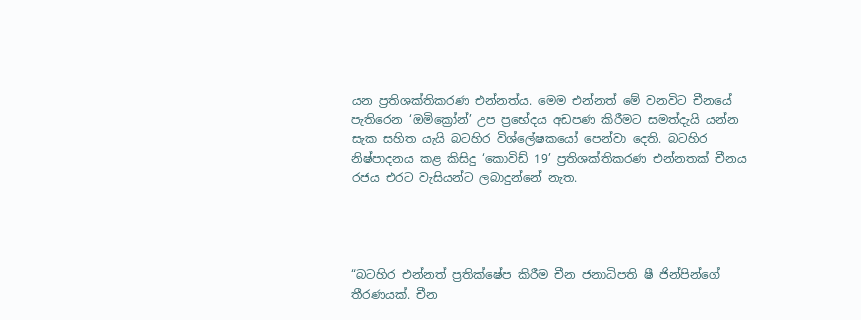යන ප්‍රතිශක්තිකරණ එන්නත්ය. මෙම එන්නත් මේ වනවිට චීනයේ පැතිරෙන ‘ඔමික්‍රෝන්’ උප ප්‍රභේදය අඩපණ කිරීමට සමත්දැයි යන්න සැක සහිත යැයි බටහිර විශ්ලේෂකයෝ පෙන්වා දෙති. බටහිර නිෂ්පාදනය කළ කිසිදු ‘කොවිඩ් 19’ ප්‍රතිශක්තිකරණ එන්නතක් චීනය රජය එරට වැසියන්ට ලබාදුන්නේ නැත.




“බටහිර එන්නත් ප්‍රතික්ෂේප කිරීම චීන ජනාධිපති ෂී ජින්පින්ගේ තීරණයක්. චීන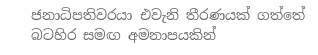ජනාධිපතිවරයා එවැනි තීරණයක් ගත්තේ බටහිර සමඟ අමනාපයකින්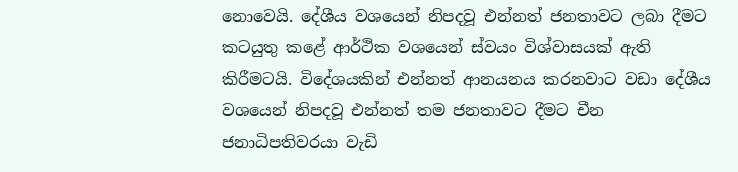නොවෙයි. දේශීය වශයෙන් නිපදවූ එන්නත් ජනතාවට ලබා දීමට කටයුතු කළේ ආර්ථික වශයෙන් ස්වයං විශ්වාසයක් ඇති කිරීමටයි. විදේශයකින් එන්නත් ආනයනය කරනවාට වඩා දේශීය වශයෙන් නිපදවූ එන්නත් තම ජනතාවට දීමට චීන ජනාධිපතිවරයා වැඩි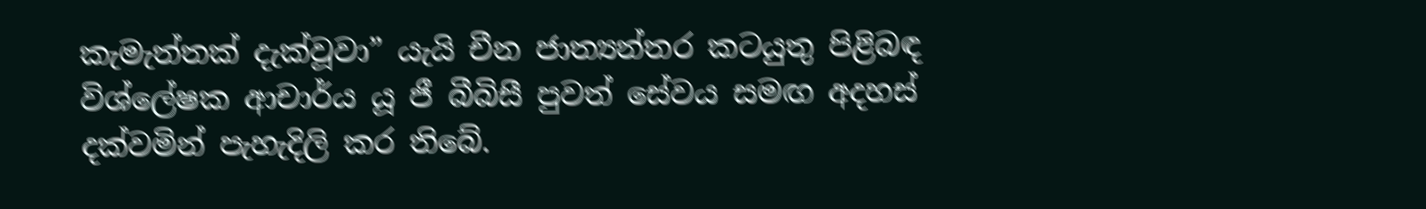කැමැත්තක් දැක්වූවා” යැයි චීන ජාත්‍යන්තර කටයුතු පිළිබඳ විශ්ලේෂක ආචාර්ය යූ ජී බීබිසී පුවත් සේවය සමඟ අදහස් දක්වමින් පැහැදිලි කර තිබේ.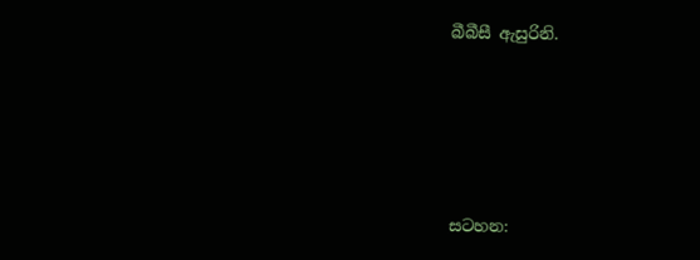බීබීසී ඇසුරිනි.





සටහන: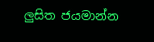ලු‍සිත ජයමාන්න